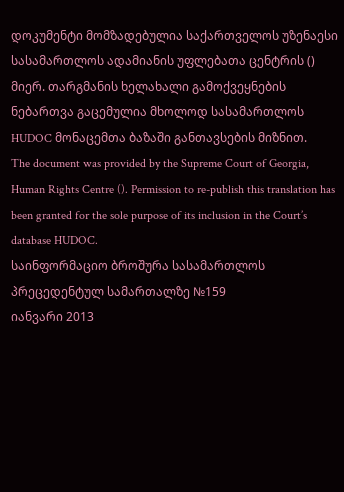დოკუმენტი მომზადებულია საქართველოს უზენაესი სასამართლოს ადამიანის უფლებათა ცენტრის () მიერ. თარგმანის ხელახალი გამოქვეყნების ნებართვა გაცემულია მხოლოდ სასამართლოს HUDOC მონაცემთა ბაზაში განთავსების მიზნით.
The document was provided by the Supreme Court of Georgia, Human Rights Centre (). Permission to re-publish this translation has been granted for the sole purpose of its inclusion in the Court’s database HUDOC.
საინფორმაციო ბროშურა სასამართლოს პრეცედენტულ სამართალზე №159
იანვარი 2013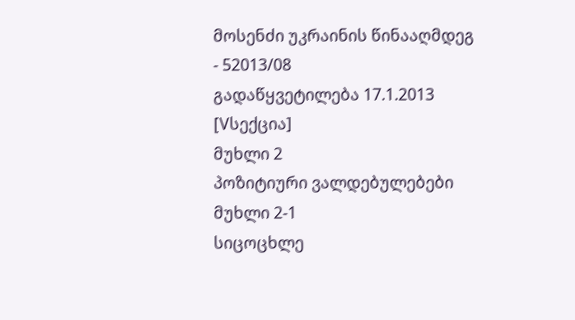მოსენძი უკრაინის წინააღმდეგ - 52013/08
გადაწყვეტილება 17.1.2013 [Vსექცია]
მუხლი 2
პოზიტიური ვალდებულებები
მუხლი 2-1
სიცოცხლე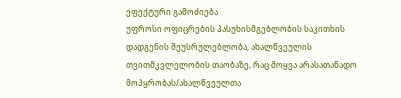ეფექტური გამოძიება
უფროსი ოფიცრების პასუხისმგებლობის საკითხის დადგენის შეუსრულებლობა, ახალწვეულის თვითმკვლელობის თაობაზე, რაც მოყვა არასათანადო მოპყრობას/ახალწვეულთა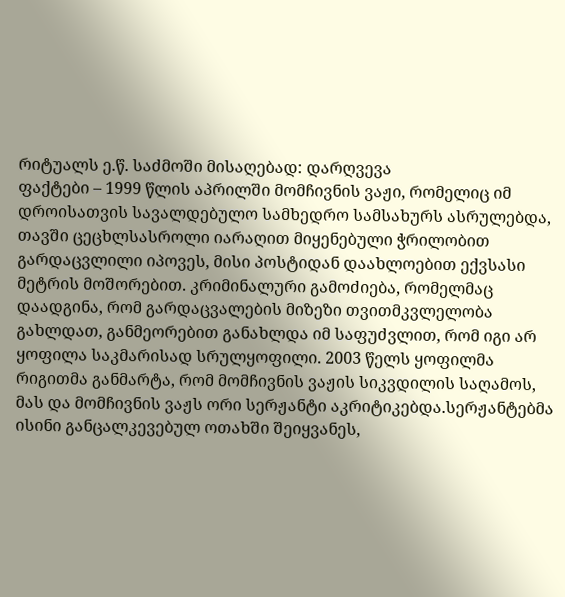რიტუალს ე.წ. საძმოში მისაღებად: დარღვევა
ფაქტები – 1999 წლის აპრილში მომჩივნის ვაჟი, რომელიც იმ დროისათვის სავალდებულო სამხედრო სამსახურს ასრულებდა, თავში ცეცხლსასროლი იარაღით მიყენებული ჭრილობით გარდაცვლილი იპოვეს, მისი პოსტიდან დაახლოებით ექვსასი მეტრის მოშორებით. კრიმინალური გამოძიება, რომელმაც დაადგინა, რომ გარდაცვალების მიზეზი თვითმკვლელობა გახლდათ, განმეორებით განახლდა იმ საფუძვლით, რომ იგი არ ყოფილა საკმარისად სრულყოფილი. 2003 წელს ყოფილმა რიგითმა განმარტა, რომ მომჩივნის ვაჟის სიკვდილის საღამოს, მას და მომჩივნის ვაჟს ორი სერჟანტი აკრიტიკებდა.სერჟანტებმა ისინი განცალკევებულ ოთახში შეიყვანეს,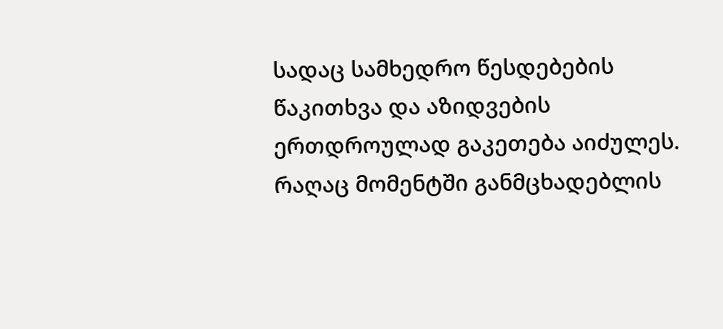სადაც სამხედრო წესდებების წაკითხვა და აზიდვების ერთდროულად გაკეთება აიძულეს. რაღაც მომენტში განმცხადებლის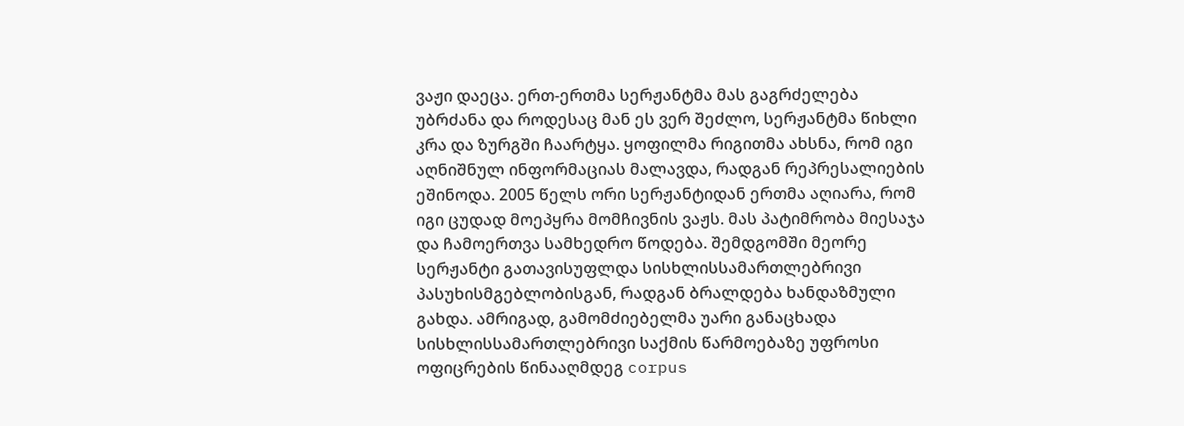ვაჟი დაეცა. ერთ-ერთმა სერჟანტმა მას გაგრძელება უბრძანა და როდესაც მან ეს ვერ შეძლო, სერჟანტმა წიხლი კრა და ზურგში ჩაარტყა. ყოფილმა რიგითმა ახსნა, რომ იგი აღნიშნულ ინფორმაციას მალავდა, რადგან რეპრესალიების ეშინოდა. 2005 წელს ორი სერჟანტიდან ერთმა აღიარა, რომ იგი ცუდად მოეპყრა მომჩივნის ვაჟს. მას პატიმრობა მიესაჯა და ჩამოერთვა სამხედრო წოდება. შემდგომში მეორე სერჟანტი გათავისუფლდა სისხლისსამართლებრივი პასუხისმგებლობისგან, რადგან ბრალდება ხანდაზმული გახდა. ამრიგად, გამომძიებელმა უარი განაცხადა სისხლისსამართლებრივი საქმის წარმოებაზე უფროსი ოფიცრების წინააღმდეგ corpus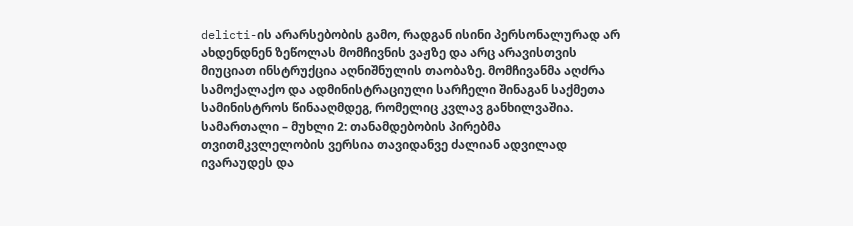delicti-ის არარსებობის გამო, რადგან ისინი პერსონალურად არ ახდენდნენ ზეწოლას მომჩივნის ვაჟზე და არც არავისთვის მიუციათ ინსტრუქცია აღნიშნულის თაობაზე. მომჩივანმა აღძრა სამოქალაქო და ადმინისტრაციული სარჩელი შინაგან საქმეთა სამინისტროს წინააღმდეგ, რომელიც კვლავ განხილვაშია.
სამართალი – მუხლი 2: თანამდებობის პირებმა თვითმკვლელობის ვერსია თავიდანვე ძალიან ადვილად ივარაუდეს და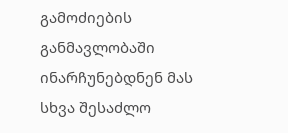გამოძიების განმავლობაში ინარჩუნებდნენ მას სხვა შესაძლო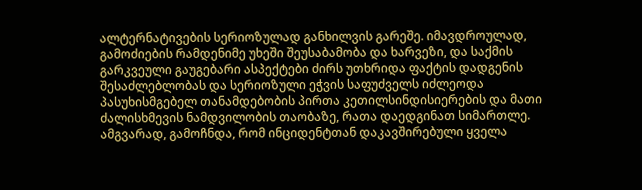ალტერნატივების სერიოზულად განხილვის გარეშე. იმავდროულად, გამოძიების რამდენიმე უხეში შეუსაბამობა და ხარვეზი, და საქმის გარკვეული გაუგებარი ასპექტები ძირს უთხრიდა ფაქტის დადგენის შესაძლებლობას და სერიოზული ეჭვის საფუძველს იძლეოდა პასუხისმგებელ თანამდებობის პირთა კეთილსინდისიერების და მათი ძალისხმევის ნამდვილობის თაობაზე, რათა დაედგინათ სიმართლე. ამგვარად, გამოჩნდა, რომ ინციდენტთან დაკავშირებული ყველა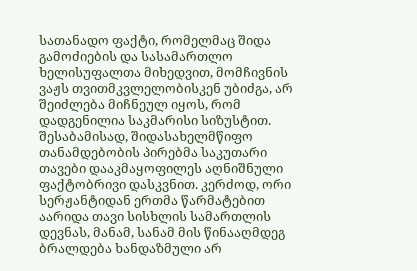სათანადო ფაქტი, რომელმაც შიდა გამოძიების და სასამართლო ხელისუფალთა მიხედვით, მომჩივნის ვაჟს თვითმკვლელობისკენ უბიძგა, არ შეიძლება მიჩნეულ იყოს, რომ დადგენილია საკმარისი სიზუსტით. შესაბამისად, შიდასახელმწიფო თანამდებობის პირებმა საკუთარი თავები დააკმაყოფილეს აღნიშნული ფაქტობრივი დასკვნით. კერძოდ, ორი სერჟანტიდან ერთმა წარმატებით აარიდა თავი სისხლის სამართლის დევნას, მანამ, სანამ მის წინააღმდეგ ბრალდება ხანდაზმული არ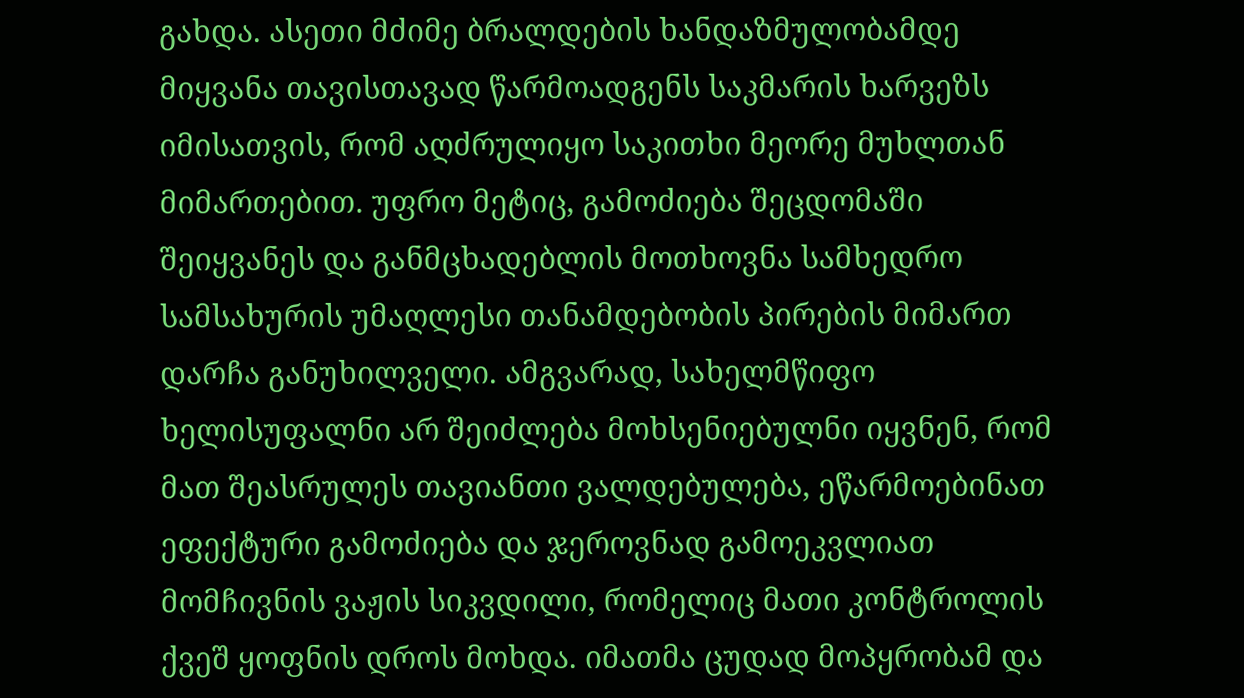გახდა. ასეთი მძიმე ბრალდების ხანდაზმულობამდე მიყვანა თავისთავად წარმოადგენს საკმარის ხარვეზს იმისათვის, რომ აღძრულიყო საკითხი მეორე მუხლთან მიმართებით. უფრო მეტიც, გამოძიება შეცდომაში შეიყვანეს და განმცხადებლის მოთხოვნა სამხედრო სამსახურის უმაღლესი თანამდებობის პირების მიმართ დარჩა განუხილველი. ამგვარად, სახელმწიფო ხელისუფალნი არ შეიძლება მოხსენიებულნი იყვნენ, რომ მათ შეასრულეს თავიანთი ვალდებულება, ეწარმოებინათ ეფექტური გამოძიება და ჯეროვნად გამოეკვლიათ მომჩივნის ვაჟის სიკვდილი, რომელიც მათი კონტროლის ქვეშ ყოფნის დროს მოხდა. იმათმა ცუდად მოპყრობამ და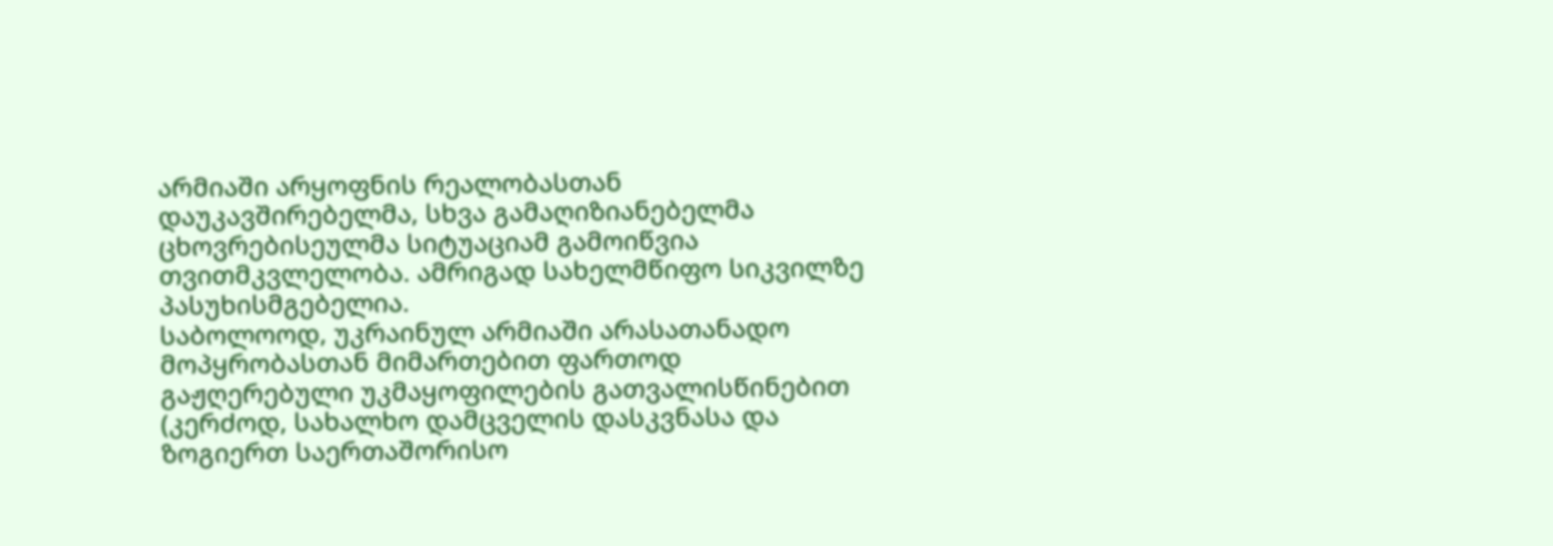არმიაში არყოფნის რეალობასთან დაუკავშირებელმა, სხვა გამაღიზიანებელმა ცხოვრებისეულმა სიტუაციამ გამოიწვია თვითმკვლელობა. ამრიგად სახელმწიფო სიკვილზე პასუხისმგებელია.
საბოლოოდ, უკრაინულ არმიაში არასათანადო მოპყრობასთან მიმართებით ფართოდ გაჟღერებული უკმაყოფილების გათვალისწინებით (კერძოდ, სახალხო დამცველის დასკვნასა და ზოგიერთ საერთაშორისო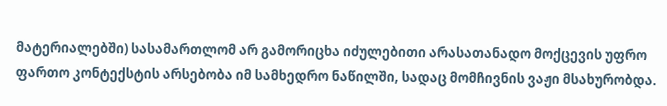მატერიალებში) სასამართლომ არ გამორიცხა იძულებითი არასათანადო მოქცევის უფრო ფართო კონტექსტის არსებობა იმ სამხედრო ნაწილში, სადაც მომჩივნის ვაჟი მსახურობდა.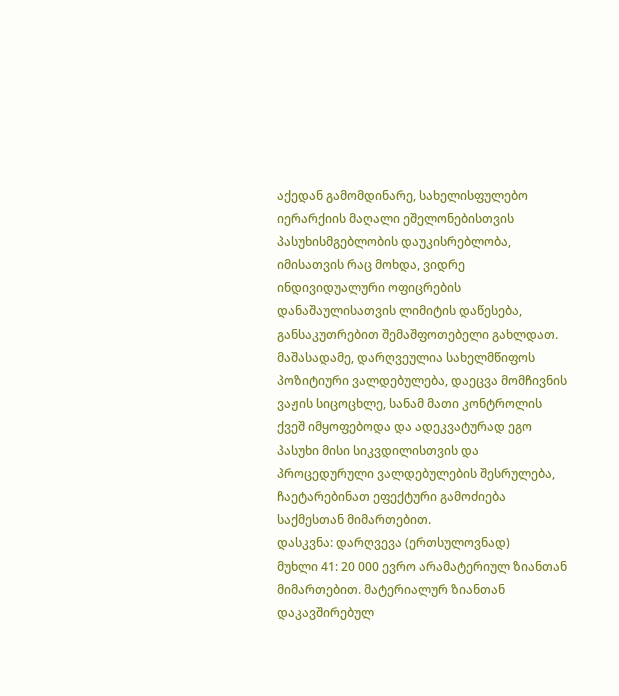აქედან გამომდინარე, სახელისფულებო იერარქიის მაღალი ეშელონებისთვის პასუხისმგებლობის დაუკისრებლობა, იმისათვის რაც მოხდა, ვიდრე ინდივიდუალური ოფიცრების დანაშაულისათვის ლიმიტის დაწესება, განსაკუთრებით შემაშფოთებელი გახლდათ. მაშასადამე, დარღვეულია სახელმწიფოს პოზიტიური ვალდებულება, დაეცვა მომჩივნის ვაჟის სიცოცხლე, სანამ მათი კონტროლის ქვეშ იმყოფებოდა და ადეკვატურად ეგო პასუხი მისი სიკვდილისთვის და პროცედურული ვალდებულების შესრულება, ჩაეტარებინათ ეფექტური გამოძიება საქმესთან მიმართებით.
დასკვნა: დარღვევა (ერთსულოვნად)
მუხლი 41: 20 000 ევრო არამატერიულ ზიანთან მიმართებით. მატერიალურ ზიანთან დაკავშირებულ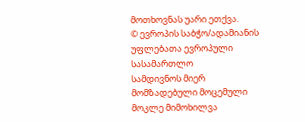მოთხოვნას უარი ეთქვა.
© ევროპის საბჭო/ადამიანის უფლებათა ევროპული სასამართლო
სამდივნოს მიერ მომზადებული მოცემული მოკლე მიმოხილვა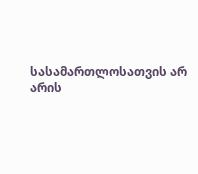სასამართლოსათვის არ არის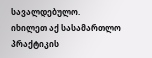სავალდებულო.
იხილეთ აქ სასამართლო პრაქტიკის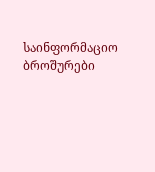საინფორმაციო ბროშურები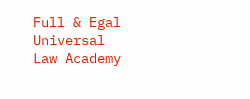Full & Egal Universal Law Academy